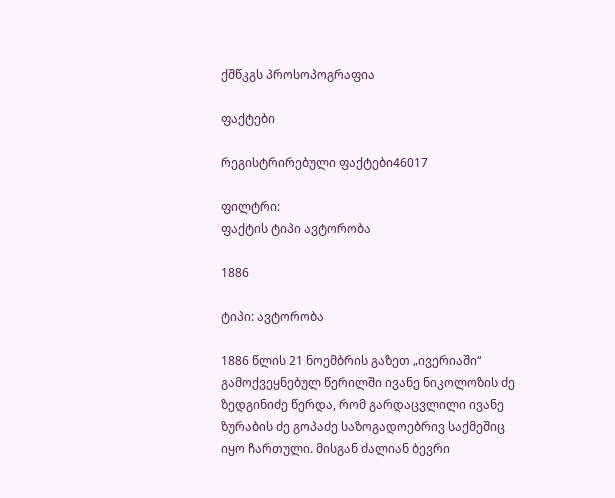ქშწკგს პროსოპოგრაფია

ფაქტები

რეგისტრირებული ფაქტები46017

ფილტრი:
ფაქტის ტიპი ავტორობა

1886

ტიპი: ავტორობა

1886 წლის 21 ნოემბრის გაზეთ „ივერიაში“ გამოქვეყნებულ წერილში ივანე ნიკოლოზის ძე ზედგინიძე წერდა, რომ გარდაცვლილი ივანე ზურაბის ძე გოპაძე საზოგადოებრივ საქმეშიც იყო ჩართული. მისგან ძალიან ბევრი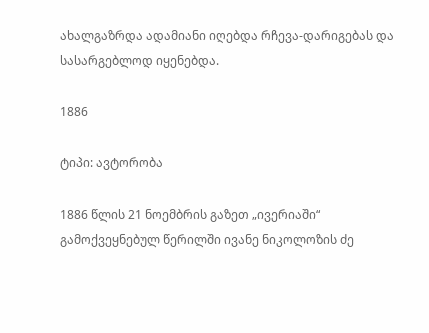ახალგაზრდა ადამიანი იღებდა რჩევა-დარიგებას და სასარგებლოდ იყენებდა.

1886

ტიპი: ავტორობა

1886 წლის 21 ნოემბრის გაზეთ „ივერიაში“ გამოქვეყნებულ წერილში ივანე ნიკოლოზის ძე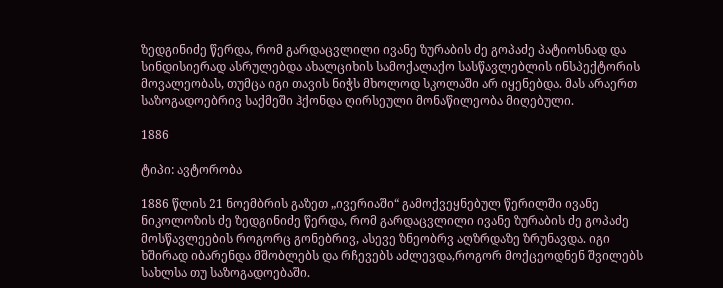ზედგინიძე წერდა, რომ გარდაცვლილი ივანე ზურაბის ძე გოპაძე პატიოსნად და სინდისიერად ასრულებდა ახალციხის სამოქალაქო სასწავლებლის ინსპექტორის მოვალეობას, თუმცა იგი თავის ნიჭს მხოლოდ სკოლაში არ იყენებდა. მას არაერთ საზოგადოებრივ საქმეში ჰქონდა ღირსეული მონაწილეობა მიღებული.

1886

ტიპი: ავტორობა

1886 წლის 21 ნოემბრის გაზეთ „ივერიაში“ გამოქვეყნებულ წერილში ივანე ნიკოლოზის ძე ზედგინიძე წერდა, რომ გარდაცვლილი ივანე ზურაბის ძე გოპაძე მოსწავლეების როგორც გონებრივ, ასევე ზნეობრვ აღზრდაზე ზრუნავდა. იგი ხშირად იბარენდა მშობლებს და რჩევებს აძლევდა,როგორ მოქცეოდნენ შვილებს სახლსა თუ საზოგადოებაში.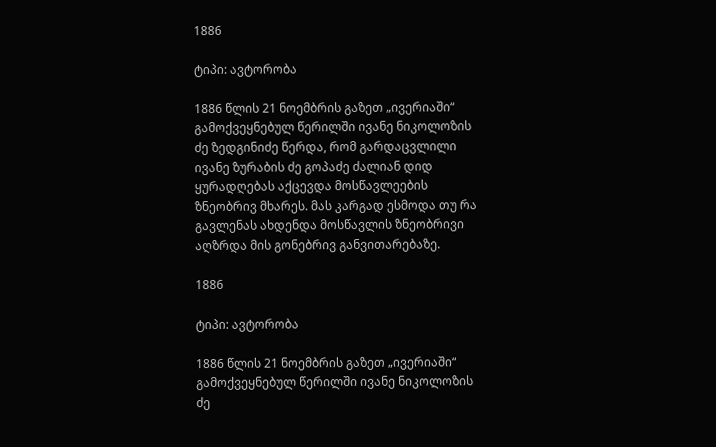1886

ტიპი: ავტორობა

1886 წლის 21 ნოემბრის გაზეთ „ივერიაში“ გამოქვეყნებულ წერილში ივანე ნიკოლოზის ძე ზედგინიძე წერდა, რომ გარდაცვლილი ივანე ზურაბის ძე გოპაძე ძალიან დიდ ყურადღებას აქცევდა მოსწავლეების ზნეობრივ მხარეს. მას კარგად ესმოდა თუ რა გავლენას ახდენდა მოსწავლის ზნეობრივი აღზრდა მის გონებრივ განვითარებაზე.

1886

ტიპი: ავტორობა

1886 წლის 21 ნოემბრის გაზეთ „ივერიაში“ გამოქვეყნებულ წერილში ივანე ნიკოლოზის ძე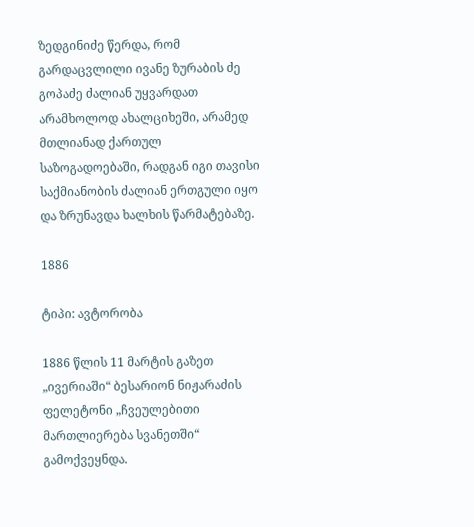ზედგინიძე წერდა, რომ გარდაცვლილი ივანე ზურაბის ძე გოპაძე ძალიან უყვარდათ არამხოლოდ ახალციხეში, არამედ მთლიანად ქართულ საზოგადოებაში, რადგან იგი თავისი საქმიანობის ძალიან ერთგული იყო და ზრუნავდა ხალხის წარმატებაზე.

1886

ტიპი: ავტორობა

1886 წლის 11 მარტის გაზეთ „ივერიაში“ ბესარიონ ნიჟარაძის ფელეტონი „ჩვეულებითი მართლიერება სვანეთში“ გამოქვეყნდა.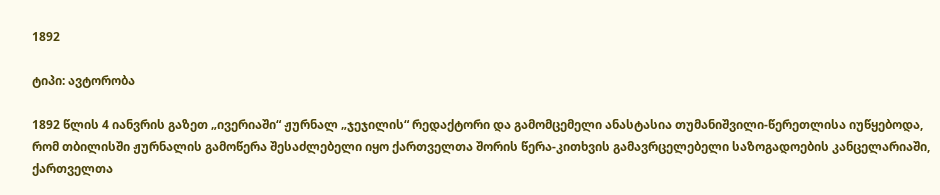1892

ტიპი: ავტორობა

1892 წლის 4 იანვრის გაზეთ „ივერიაში“ ჟურნალ „ჯეჯილის“ რედაქტორი და გამომცემელი ანასტასია თუმანიშვილი-წერეთლისა იუწყებოდა, რომ თბილისში ჟურნალის გამოწერა შესაძლებელი იყო ქართველთა შორის წერა-კითხვის გამავრცელებელი საზოგადოების კანცელარიაში, ქართველთა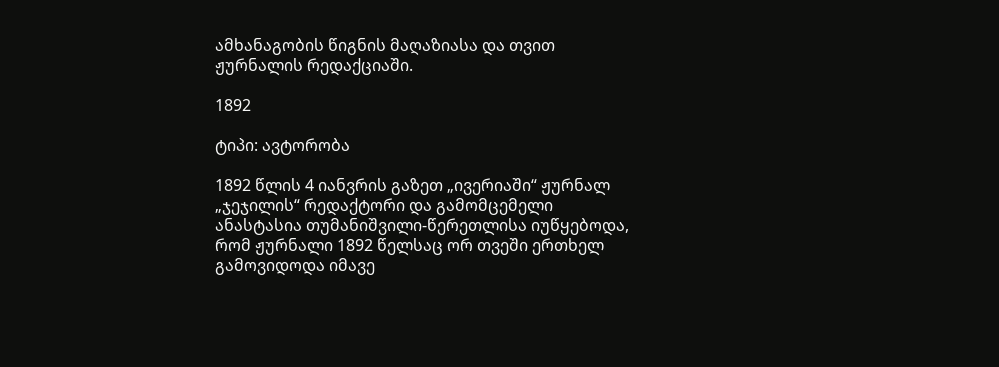ამხანაგობის წიგნის მაღაზიასა და თვით ჟურნალის რედაქციაში.

1892

ტიპი: ავტორობა

1892 წლის 4 იანვრის გაზეთ „ივერიაში“ ჟურნალ „ჯეჯილის“ რედაქტორი და გამომცემელი ანასტასია თუმანიშვილი-წერეთლისა იუწყებოდა, რომ ჟურნალი 1892 წელსაც ორ თვეში ერთხელ გამოვიდოდა იმავე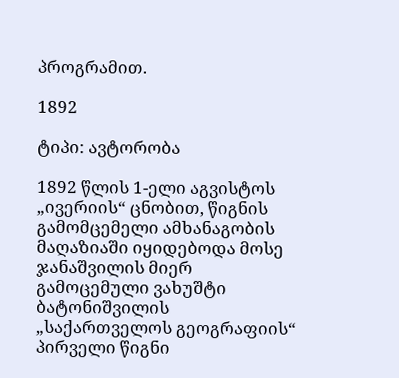პროგრამით.

1892

ტიპი: ავტორობა

1892 წლის 1-ელი აგვისტოს „ივერიის“ ცნობით, წიგნის გამომცემელი ამხანაგობის მაღაზიაში იყიდებოდა მოსე ჯანაშვილის მიერ გამოცემული ვახუშტი ბატონიშვილის „საქართველოს გეოგრაფიის“ პირველი წიგნი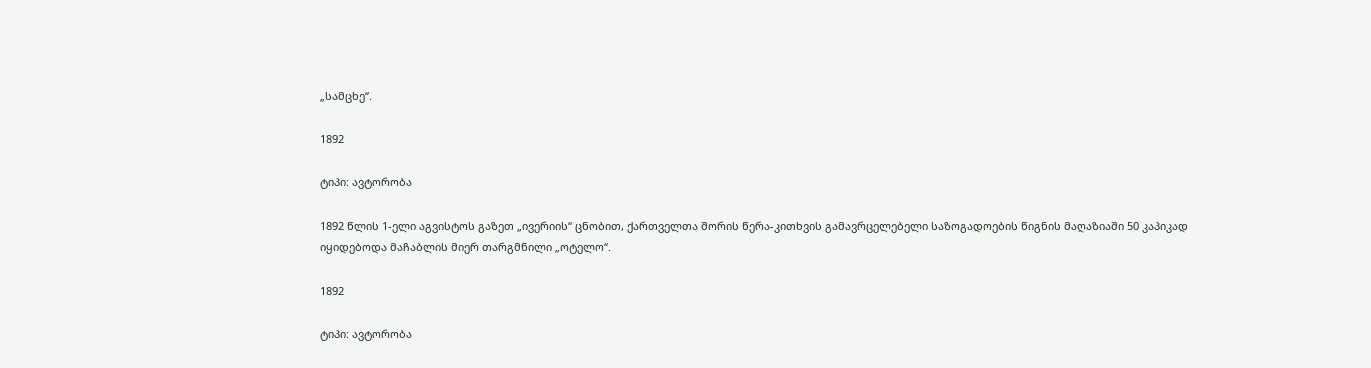„სამცხე“.

1892

ტიპი: ავტორობა

1892 წლის 1-ელი აგვისტოს გაზეთ „ივერიის“ ცნობით, ქართველთა შორის წერა-კითხვის გამავრცელებელი საზოგადოების წიგნის მაღაზიაში 50 კაპიკად იყიდებოდა მაჩაბლის მიერ თარგმნილი „ოტელო“.

1892

ტიპი: ავტორობა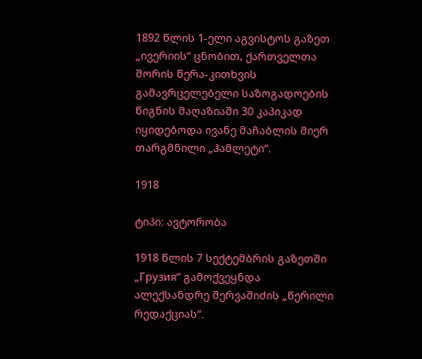1892 წლის 1-ელი აგვისტოს გაზეთ „ივერიის“ ცნობით, ქართველთა შორის წერა-კითხვის გამავრცელებელი საზოგადოების წიგნის მაღაზიაში 30 კაპიკად იყიდებოდა ივანე მაჩაბლის მიერ თარგმნილი „ჰამლეტი“.

1918

ტიპი: ავტორობა

1918 წლის 7 სექტემბრის გაზეთში „Грузия“ გამოქვეყნდა ალექსანდრე შერვაშიძის „წერილი რედაქციას“.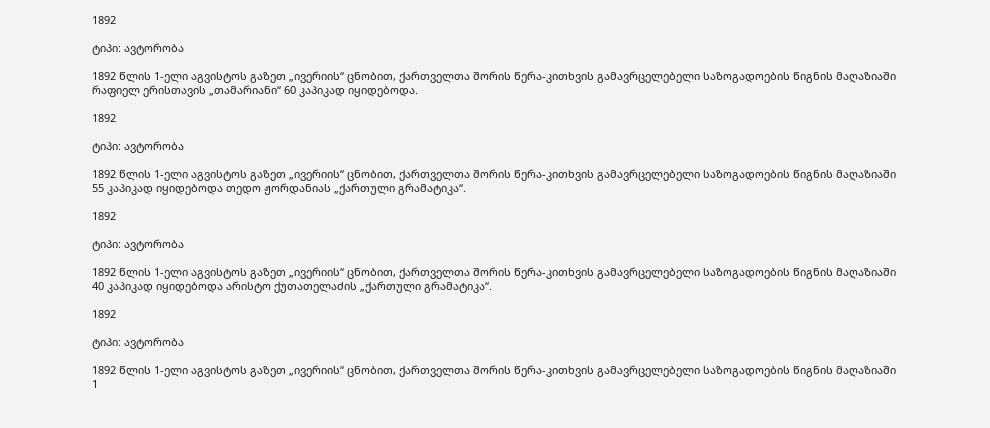1892

ტიპი: ავტორობა

1892 წლის 1-ელი აგვისტოს გაზეთ „ივერიის“ ცნობით, ქართველთა შორის წერა-კითხვის გამავრცელებელი საზოგადოების წიგნის მაღაზიაში რაფიელ ერისთავის „თამარიანი“ 60 კაპიკად იყიდებოდა.

1892

ტიპი: ავტორობა

1892 წლის 1-ელი აგვისტოს გაზეთ „ივერიის“ ცნობით, ქართველთა შორის წერა-კითხვის გამავრცელებელი საზოგადოების წიგნის მაღაზიაში 55 კაპიკად იყიდებოდა თედო ჟორდანიას „ქართული გრამატიკა“.

1892

ტიპი: ავტორობა

1892 წლის 1-ელი აგვისტოს გაზეთ „ივერიის“ ცნობით, ქართველთა შორის წერა-კითხვის გამავრცელებელი საზოგადოების წიგნის მაღაზიაში 40 კაპიკად იყიდებოდა არისტო ქუთათელაძის „ქართული გრამატიკა“.

1892

ტიპი: ავტორობა

1892 წლის 1-ელი აგვისტოს გაზეთ „ივერიის“ ცნობით, ქართველთა შორის წერა-კითხვის გამავრცელებელი საზოგადოების წიგნის მაღაზიაში 1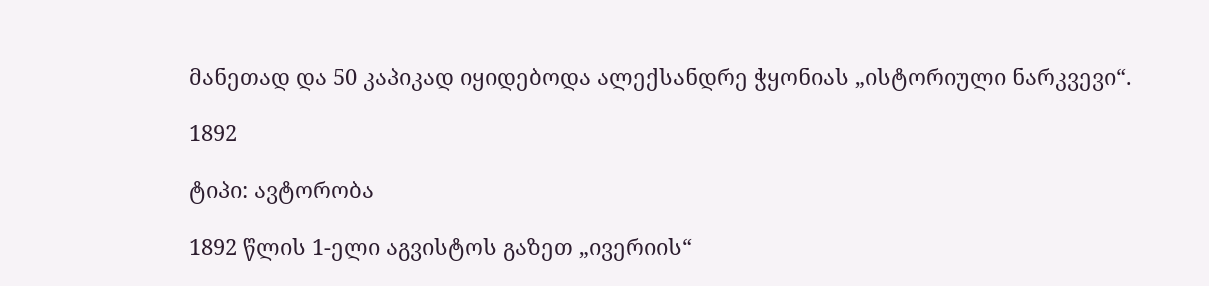მანეთად და 50 კაპიკად იყიდებოდა ალექსანდრე ჭყონიას „ისტორიული ნარკვევი“.

1892

ტიპი: ავტორობა

1892 წლის 1-ელი აგვისტოს გაზეთ „ივერიის“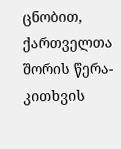ცნობით, ქართველთა შორის წერა-კითხვის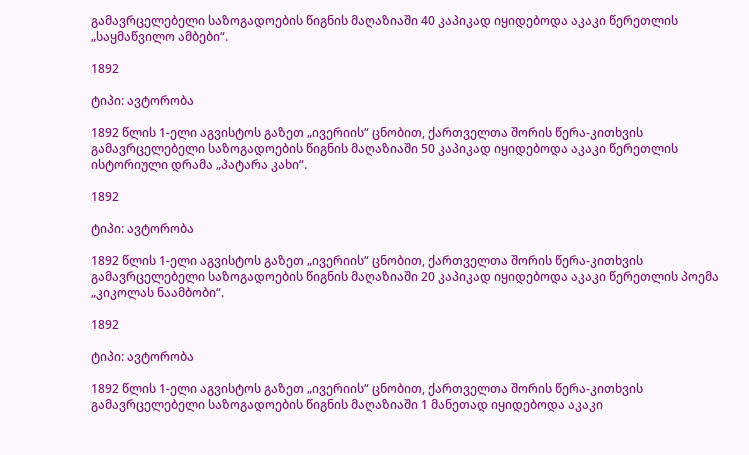გამავრცელებელი საზოგადოების წიგნის მაღაზიაში 40 კაპიკად იყიდებოდა აკაკი წერეთლის „საყმაწვილო ამბები“.

1892

ტიპი: ავტორობა

1892 წლის 1-ელი აგვისტოს გაზეთ „ივერიის“ ცნობით, ქართველთა შორის წერა-კითხვის გამავრცელებელი საზოგადოების წიგნის მაღაზიაში 50 კაპიკად იყიდებოდა აკაკი წერეთლის ისტორიული დრამა „პატარა კახი“.

1892

ტიპი: ავტორობა

1892 წლის 1-ელი აგვისტოს გაზეთ „ივერიის“ ცნობით, ქართველთა შორის წერა-კითხვის გამავრცელებელი საზოგადოების წიგნის მაღაზიაში 20 კაპიკად იყიდებოდა აკაკი წერეთლის პოემა „კიკოლას ნაამბობი“.

1892

ტიპი: ავტორობა

1892 წლის 1-ელი აგვისტოს გაზეთ „ივერიის“ ცნობით, ქართველთა შორის წერა-კითხვის გამავრცელებელი საზოგადოების წიგნის მაღაზიაში 1 მანეთად იყიდებოდა აკაკი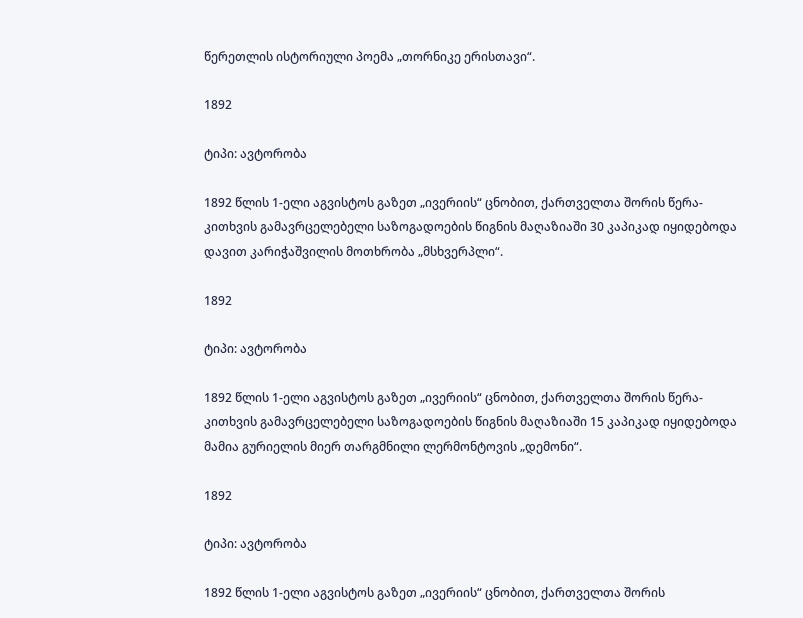წერეთლის ისტორიული პოემა „თორნიკე ერისთავი“.

1892

ტიპი: ავტორობა

1892 წლის 1-ელი აგვისტოს გაზეთ „ივერიის“ ცნობით, ქართველთა შორის წერა-კითხვის გამავრცელებელი საზოგადოების წიგნის მაღაზიაში 30 კაპიკად იყიდებოდა დავით კარიჭაშვილის მოთხრობა „მსხვერპლი“.

1892

ტიპი: ავტორობა

1892 წლის 1-ელი აგვისტოს გაზეთ „ივერიის“ ცნობით, ქართველთა შორის წერა-კითხვის გამავრცელებელი საზოგადოების წიგნის მაღაზიაში 15 კაპიკად იყიდებოდა მამია გურიელის მიერ თარგმნილი ლერმონტოვის „დემონი“.

1892

ტიპი: ავტორობა

1892 წლის 1-ელი აგვისტოს გაზეთ „ივერიის“ ცნობით, ქართველთა შორის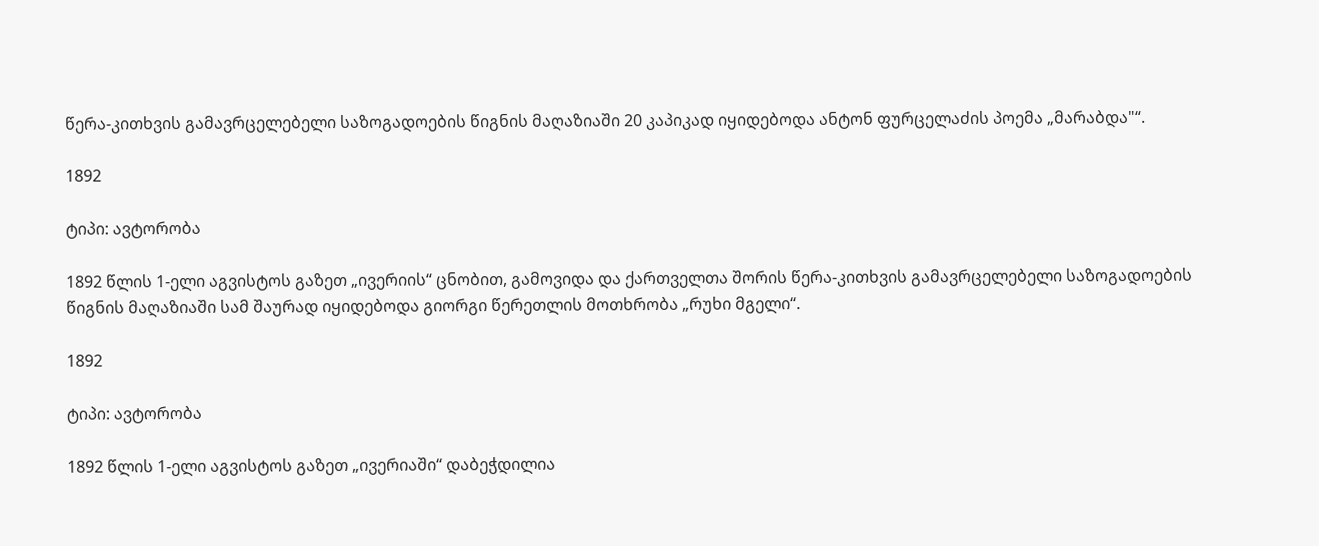წერა-კითხვის გამავრცელებელი საზოგადოების წიგნის მაღაზიაში 20 კაპიკად იყიდებოდა ანტონ ფურცელაძის პოემა „მარაბდა"“.

1892

ტიპი: ავტორობა

1892 წლის 1-ელი აგვისტოს გაზეთ „ივერიის“ ცნობით, გამოვიდა და ქართველთა შორის წერა-კითხვის გამავრცელებელი საზოგადოების წიგნის მაღაზიაში სამ შაურად იყიდებოდა გიორგი წერეთლის მოთხრობა „რუხი მგელი“.

1892

ტიპი: ავტორობა

1892 წლის 1-ელი აგვისტოს გაზეთ „ივერიაში“ დაბეჭდილია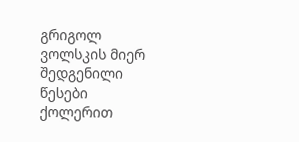გრიგოლ ვოლსკის მიერ შედგენილი წესები ქოლერით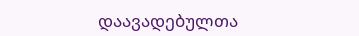დაავადებულთა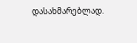დასახმარებლად.